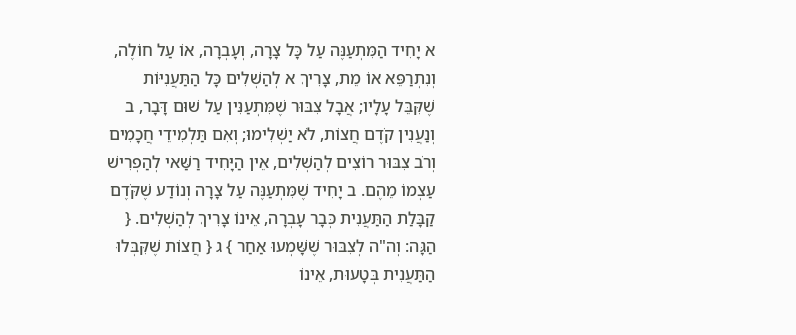א יָחִיד הַמִּתְעַנֶּה עַל כָּל צָרָה, וְעָבְרָה, אוֹ עַל חוֹלֶה, וְנִתְרַפֵּא אוֹ מֵת, צָרִיךְ א לְהַשְׁלִים כָּל הַתַּעֲנִיּוֹת שֶׁקִּבֵּל עָלָיו; אֲבָל צִבּוּר שֶׁמִּתְעַנִּין עַל שׁוּם דָּבָר, ב וְנַעֲנִין קֹדֶם חֲצוֹת, לֹא יַשְׁלִימוּ; וְאִם תַּלְמִידֵי חֲכָמִים וְרֹב צִבּוּר רוֹצִים לְהַשְׁלִים, אֵין הַיָּחִיד רַשַּׁאי לְהַפְרִישׁ עַצְמוֹ מֵהֶם. ב יָחִיד שֶׁמִּתְעַנֶּה עַל צָרָה וְנוֹדַע שֶׁקֹּדֶם קַבָּלַת הַתַּעֲנִית כְּבָר עָבְרָה, אֵינוֹ צָרִיךְ לְהַשְׁלִים. { הַגָּה: וְה"ה לְצִבּוּר שֶׁשָּׁמְעוּ אַחַר } ג { חֲצוֹת שֶׁקִּבְּלוּ הַתַּעֲנִית בְּטָעוּת, אֵינוֹ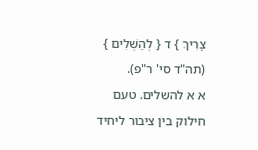צָרִיךְ } ד { לְהַשְׁלִים } (תה"ד סי' ר"פ).
א א להשלים. טעם חילוק בין ציבור ליחיד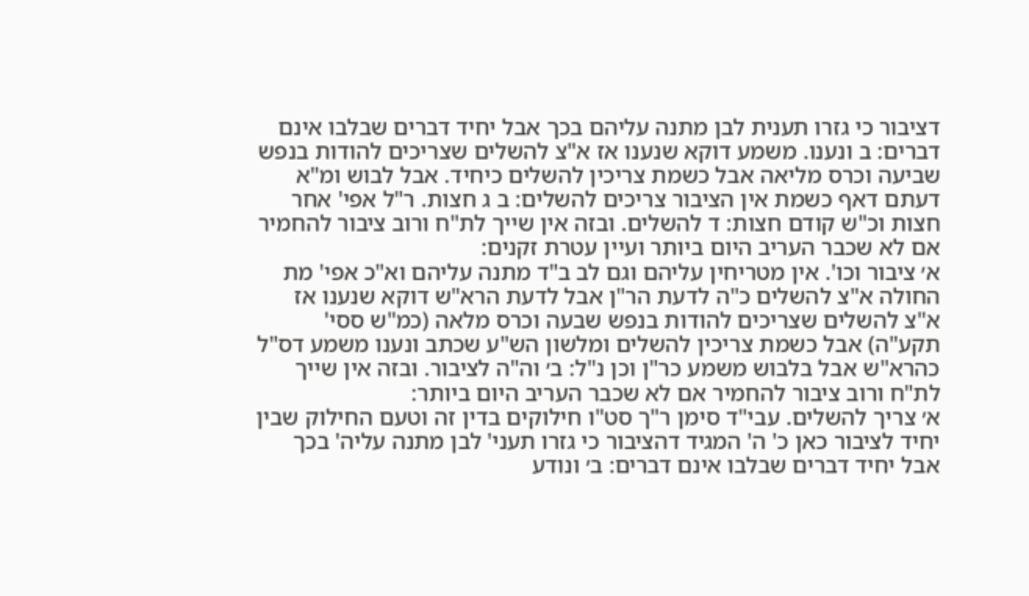דציבור כי גזרו תענית לבן מתנה עליהם בכך אבל יחיד דברים שבלבו אינם דברים: ב ונענו. משמע דוקא שנענו אז א"צ להשלים שצריכים להודות בנפש שביעה וכרס מליאה אבל כשמת צריכין להשלים כיחיד. אבל לבוש ומ"א דעתם דאף כשמת אין הציבור צריכים להשלים: ב ג חצות. ר"ל אפי' אחר חצות וכ"ש קודם חצות: ד להשלים. ובזה אין שייך לת"ח ורוב ציבור להחמיר אם לא שכבר העריב היום ביותר ועיין עטרת זקנים:
א׳ ציבור וכו'. אין מטריחין עליהם וגם לב ב"ד מתנה עליהם וא"כ אפי' מת החולה א"צ להשלים כ"ה לדעת הר"ן אבל לדעת הרא"ש דוקא שנענו אז א"צ להשלים שצריכים להודות בנפש שבעה וכרס מלאה (כמ"ש ססי' תקע"ה) אבל כשמת צריכין להשלים ומלשון הש"ע שכתב ונענו משמע דס"ל כהרא"ש אבל בלבוש משמע כר"ן וכן נ"ל: ב׳ וה"ה לציבור. ובזה אין שייך לת"ח ורוב ציבור להחמיר אם לא שכבר העריב היום ביותר:
א׳ צריך להשלים. עבי"ד סימן ר"ך סט"ו חילוקים בדין זה וטעם החילוק שבין יחיד לציבור כאן כ' ה' המגיד דהציבור כי גזרו תעני' לבן מתנה עליה' בכך אבל יחיד דברים שבלבו אינם דברים: ב׳ ונודע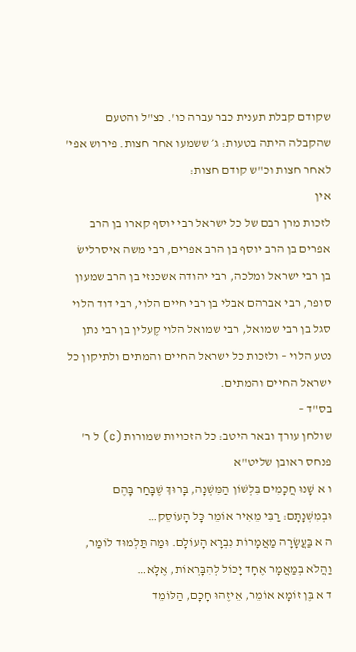שקודם קבלת תענית כבר עברה כו'. כצ"ל והטעם שהקבלה היתה בטעות: ג׳ ששמעו אחר חצות. פירוש אפי' לאחר חצות וכ"ש קודם חצות:
אין
לזכות מרן רבם של כל ישראל רבי יוסף קארו בן הרב אפרים בן הרב יוסף בן הרב אפרים, רבי משה איסרלישׂ בן רבי ישראל ומלכה, רבי יהודה אשכנזי בן הרב שמעון סופר, רבי אברהם אבלי בן רבי חיים הלוי, רבי דוד הלוי סגל בן רבי שמואל, רבי שמואל הלוי קֶעלין בן רבי נתן נטע הלוי – ולזכות כל ישראל החיים והמתים ולתיקון כל ישראל החיים והמתים.
בס"ד –
שולחן עורך ובאר היטב: כל הזכויות שמורות (c) ל ר' פנחס ראובן שליט"א
ו א שָׁנוּ חֲכָמִים בִּלְשׁוֹן הַמִּשְׁנָה, בָּרוּךְ שֶׁבָּחַר בָּהֶם וּבְמִשְׁנָתָם: רַבִּי מֵאִיר אוֹמֵר כָּל הָעוֹסֵק…
ה א בַּעֲשָׂרָה מַאֲמָרוֹת נִבְרָא הָעוֹלָם. וּמַה תַּלְמוּד לוֹמַר, וַהֲלֹא בְמַאֲמָר אֶחָד יָכוֹל לְהִבָּרְאוֹת, אֶלָּא…
ד א בֶּן זוֹמָא אוֹמֵר, אֵיזֶהוּ חָכָם, הַלּוֹמֵד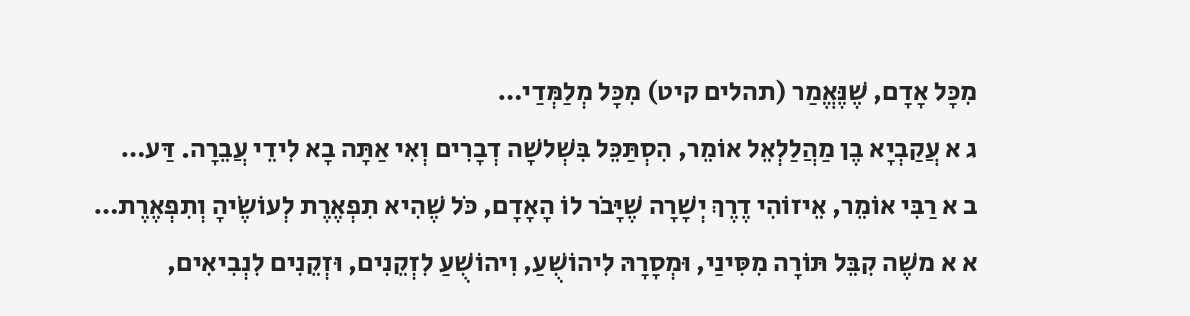מִכָּל אָדָם, שֶׁנֶּאֱמַר (תהלים קיט) מִכָּל מְלַמְּדַי…
ג א עֲקַבְיָא בֶן מַהֲלַלְאֵל אוֹמֵר, הִסְתַּכֵּל בִּשְׁלשָׁה דְבָרִים וְאִי אַתָּה בָא לִידֵי עֲבֵרָה. דַּע…
ב א רַבִּי אוֹמֵר, אֵיזוֹהִי דֶרֶךְ יְשָׁרָה שֶׁיָּבֹר לוֹ הָאָדָם, כֹּל שֶׁהִיא תִפְאֶרֶת לְעוֹשֶׂיהָ וְתִפְאֶרֶת…
א א משֶׁה קִבֵּל תּוֹרָה מִסִּינַי, וּמְסָרָהּ לִיהוֹשֻׁעַ, וִיהוֹשֻׁעַ לִזְקֵנִים, וּזְקֵנִים לִנְבִיאִים,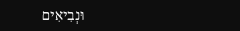וּנְבִיאִים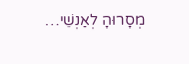מְסָרוּהָ לְאַנְשֵׁי…